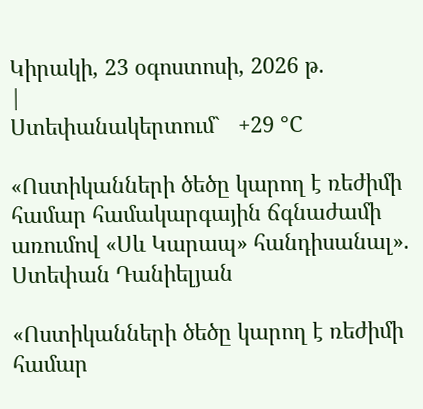Կիրակի, 23 օգոստոսի, 2026 թ.
|
Ստեփանակերտում`   +29 °C

«Ոստիկանների ծեծը կարող է ռեժիմի համար համակարգային ճգնաժամի առումով «Սև Կարապ» հանդիսանալ». Ստեփան Դանիելյան

«Ոստիկանների ծեծը կարող է ռեժիմի համար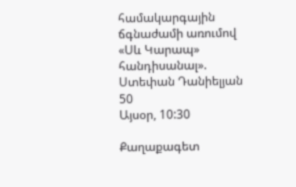համակարգային ճգնաժամի առումով «Սև Կարապ» հանդիսանալ». Ստեփան Դանիելյան
50
Այսօր, 10:30

Քաղաքագետ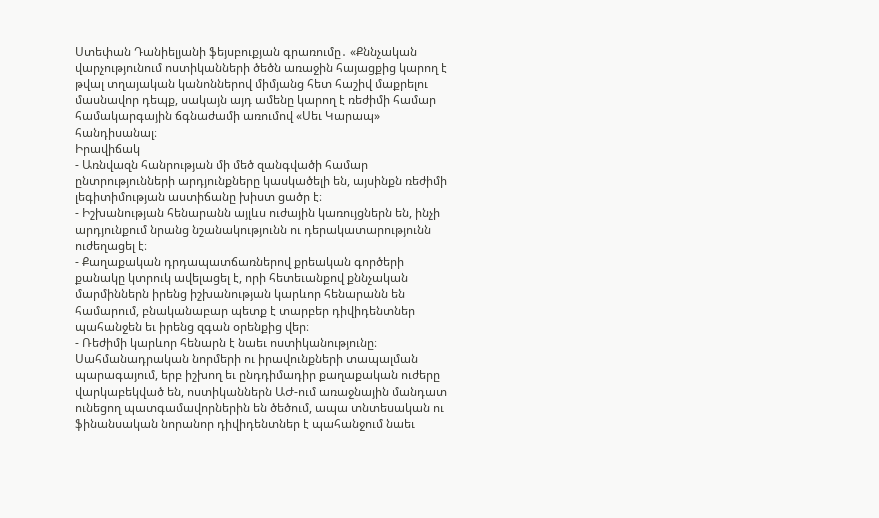Ստեփան Դանիելյանի ֆեյսբուքյան գրառումը․ «Քննչական վարչությունում ոստիկանների ծեծն առաջին հայացքից կարող է թվալ տղայական կանոններով միմյանց հետ հաշիվ մաքրելու մասնավոր դեպք, սակայն այդ ամենը կարող է ռեժիմի համար համակարգային ճգնաժամի առումով «Սեւ Կարապ» հանդիսանալ։
Իրավիճակ
- Առնվազն հանրության մի մեծ զանգվածի համար ընտրությունների արդյունքները կասկածելի են, այսինքն ռեժիմի լեգիտիմության աստիճանը խիստ ցածր է։
- Իշխանության հենարանն այլևս ուժային կառույցներն են, ինչի արդյունքում նրանց նշանակությունն ու դերակատարությունն ուժեղացել է։
- Քաղաքական դրդապատճառներով քրեական գործերի քանակը կտրուկ ավելացել է, որի հետեւանքով քննչական մարմիններն իրենց իշխանության կարևոր հենարանն են համարում, բնականաբար պետք է տարբեր դիվիդենտներ պահանջեն եւ իրենց զգան օրենքից վեր։
- Ռեժիմի կարևոր հենարն է նաեւ ոստիկանությունը։ Սահմանադրական նորմերի ու իրավունքների տապալման պարագայում, երբ իշխող եւ ընդդիմադիր քաղաքական ուժերը վարկաբեկված են, ոստիկաններն ԱԺ-ում առաջնային մանդատ ունեցող պատգամավորներին են ծեծում, ապա տնտեսական ու ֆինանսական նորանոր դիվիդենտներ է պահանջում նաեւ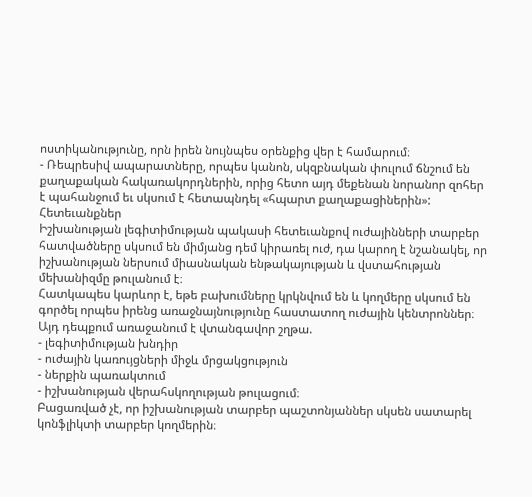ոստիկանությունը, որն իրեն նույնպես օրենքից վեր է համարում։
- Ռեպրեսիվ ապարատները, որպես կանոն, սկզբնական փուլում ճնշում են քաղաքական հակառակորդներին, որից հետո այդ մեքենան նորանոր զոհեր է պահանջում եւ սկսում է հետապնդել «հպարտ քաղաքացիներին»:
Հետեւանքներ
Իշխանության լեգիտիմության պակասի հետեւանքով ուժայինների տարբեր հատվածները սկսում են միմյանց դեմ կիրառել ուժ, դա կարող է նշանակել, որ իշխանության ներսում միասնական ենթակայության և վստահության մեխանիզմը թուլանում է։
Հատկապես կարևոր է, եթե բախումները կրկնվում են և կողմերը սկսում են գործել որպես իրենց առաջնայնությունը հաստատող ուժային կենտրոններ։
Այդ դեպքում առաջանում է վտանգավոր շղթա.
- լեգիտիմության խնդիր
- ուժային կառույցների միջև մրցակցություն
- ներքին պառակտում
- իշխանության վերահսկողության թուլացում։
Բացառված չէ, որ իշխանության տարբեր պաշտոնյաններ սկսեն սատարել կոնֆլիկտի տարբեր կողմերին։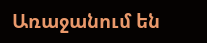Առաջանում են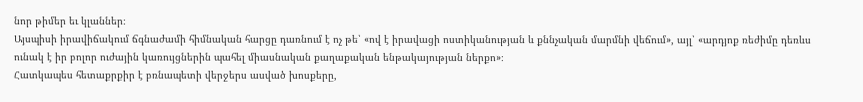նոր թիմեր եւ կլաններ։
Այսպիսի իրավիճակում ճգնաժամի հիմնական հարցը դառնում է ոչ թե՝ «ով է իրավացի ոստիկանության և քննչական մարմնի վեճում», այլ՝ «արդյոք ռեժիմը դեռևս ունակ է իր բոլոր ուժային կառույցներին պահել միասնական քաղաքական ենթակայության ներքո»։
Հատկապես հետաքրքիր է բռնապետի վերջերս ասված խոսքերը,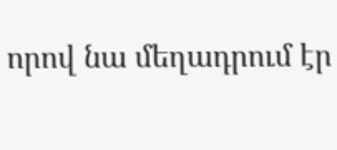որով նա մեղադրում էր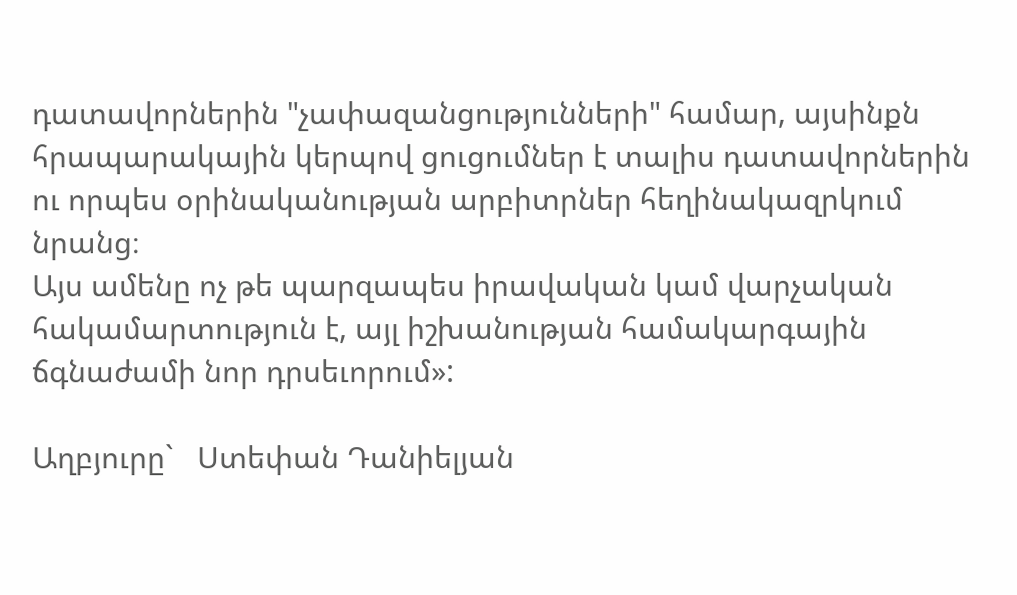դատավորներին "չափազանցությունների" համար, այսինքն հրապարակային կերպով ցուցումներ է տալիս դատավորներին ու որպես օրինականության արբիտրներ հեղինակազրկում նրանց։
Այս ամենը ոչ թե պարզապես իրավական կամ վարչական հակամարտություն է, այլ իշխանության համակարգային ճգնաժամի նոր դրսեւորում»:

Աղբյուրը`   Ստեփան Դանիելյան